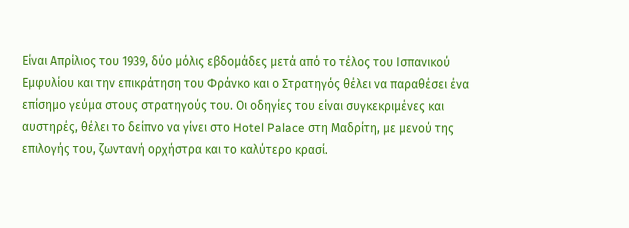Είναι Απρίλιος του 1939, δύο μόλις εβδομάδες μετά από το τέλος του Ισπανικού Εμφυλίου και την επικράτηση του Φράνκο και ο Στρατηγός θέλει να παραθέσει ένα επίσημο γεύμα στους στρατηγούς του. Οι οδηγίες του είναι συγκεκριμένες και αυστηρές, θέλει το δείπνο να γίνει στο Hotel Palace στη Μαδρίτη, με μενού της επιλογής του, ζωντανή ορχήστρα και το καλύτερο κρασί.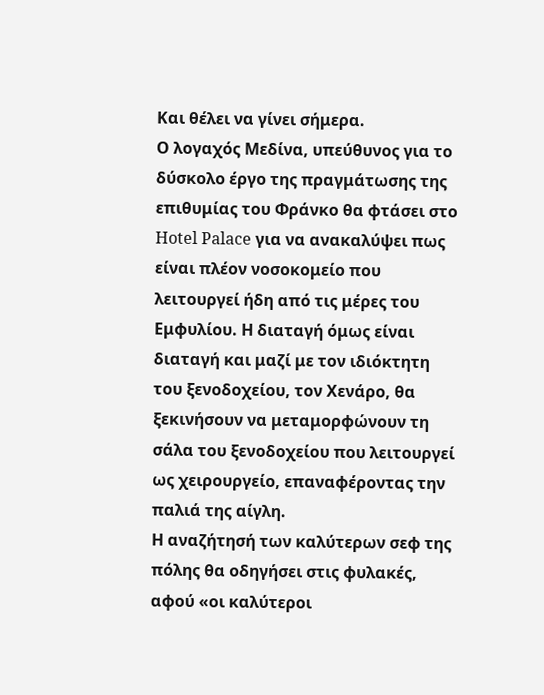Και θέλει να γίνει σήμερα.
Ο λογαχός Μεδίνα, υπεύθυνος για το δύσκολο έργο της πραγμάτωσης της επιθυμίας του Φράνκο θα φτάσει στο Hotel Palace για να ανακαλύψει πως είναι πλέον νοσοκομείο που λειτουργεί ήδη από τις μέρες του Εμφυλίου. Η διαταγή όμως είναι διαταγή και μαζί με τον ιδιόκτητη του ξενοδοχείου, τον Χενάρο, θα ξεκινήσουν να μεταμορφώνουν τη σάλα του ξενοδοχείου που λειτουργεί ως χειρουργείο, επαναφέροντας την παλιά της αίγλη.
Η αναζήτησή των καλύτερων σεφ της πόλης θα οδηγήσει στις φυλακές, αφού «οι καλύτεροι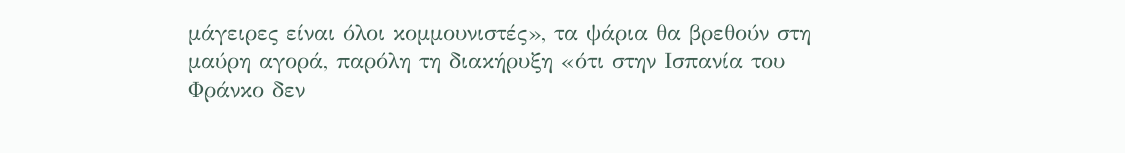μάγειρες είναι όλοι κομμουνιστές», τα ψάρια θα βρεθούν στη μαύρη αγορά, παρόλη τη διακήρυξη «ότι στην Ισπανία του Φράνκο δεν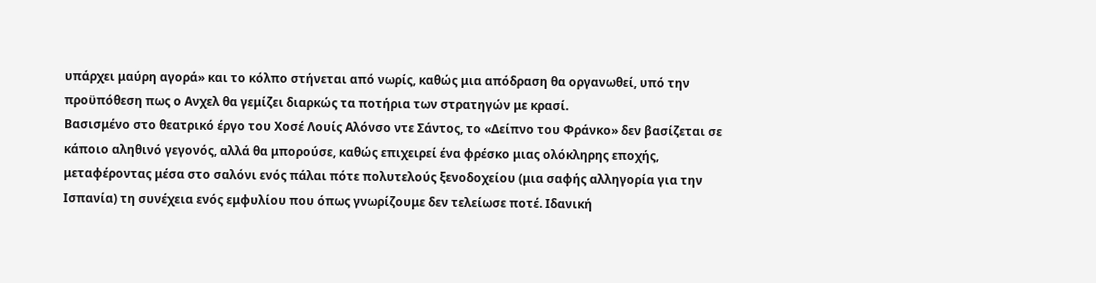υπάρχει μαύρη αγορά» και το κόλπο στήνεται από νωρίς, καθώς μια απόδραση θα οργανωθεί, υπό την προϋπόθεση πως ο Ανχελ θα γεμίζει διαρκώς τα ποτήρια των στρατηγών με κρασί.
Βασισμένο στο θεατρικό έργο του Χοσέ Λουίς Αλόνσο ντε Σάντος, το «Δείπνο του Φράνκο» δεν βασίζεται σε κάποιο αληθινό γεγονός, αλλά θα μπορούσε, καθώς επιχειρεί ένα φρέσκο μιας ολόκληρης εποχής, μεταφέροντας μέσα στο σαλόνι ενός πάλαι πότε πολυτελούς ξενοδοχείου (μια σαφής αλληγορία για την Ισπανία) τη συνέχεια ενός εμφυλίου που όπως γνωρίζουμε δεν τελείωσε ποτέ. Ιδανική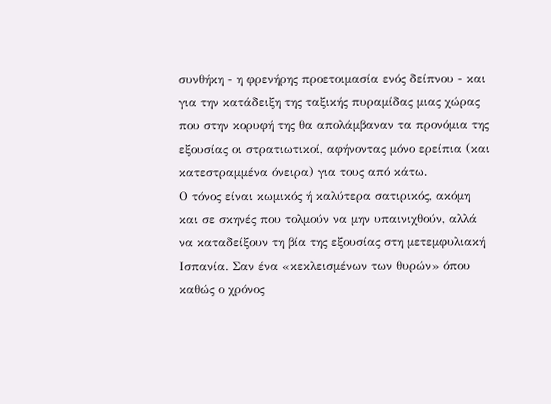συνθήκη - η φρενήρης προετοιμασία ενός δείπνου - και για την κατάδειξη της ταξικής πυραμίδας μιας χώρας που στην κορυφή της θα απολάμβαναν τα προνόμια της εξουσίας οι στρατιωτικοί, αφήνοντας μόνο ερείπια (και κατεστραμμένα όνειρα) για τους από κάτω.
Ο τόνος είναι κωμικός ή καλύτερα σατιρικός, ακόμη και σε σκηνές που τολμούν να μην υπαινιχθούν, αλλά να καταδείξουν τη βία της εξουσίας στη μετεμφυλιακή Ισπανία. Σαν ένα «κεκλεισμένων των θυρών» όπου καθώς ο χρόνος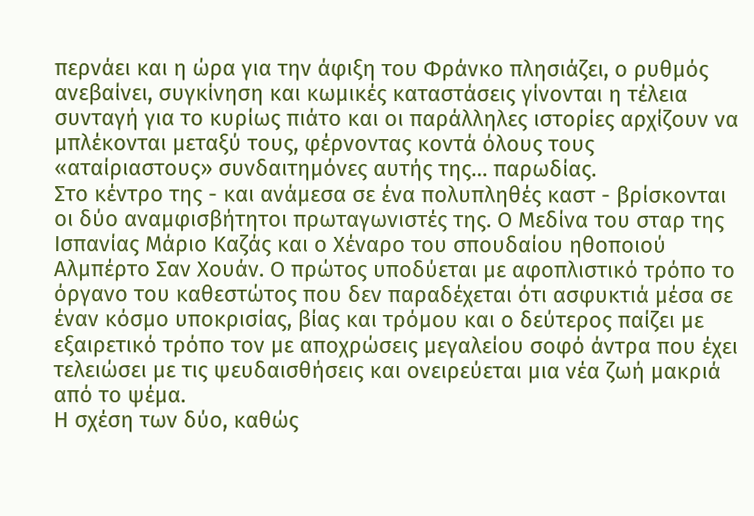περνάει και η ώρα για την άφιξη του Φράνκο πλησιάζει, ο ρυθμός ανεβαίνει, συγκίνηση και κωμικές καταστάσεις γίνονται η τέλεια συνταγή για το κυρίως πιάτο και οι παράλληλες ιστορίες αρχίζουν να μπλέκονται μεταξύ τους, φέρνοντας κοντά όλους τους «αταίριαστους» συνδαιτημόνες αυτής της… παρωδίας.
Στο κέντρο της - και ανάμεσα σε ένα πολυπληθές καστ - βρίσκονται οι δύο αναμφισβήτητοι πρωταγωνιστές της. Ο Μεδίνα του σταρ της Ισπανίας Μάριο Καζάς και ο Χέναρο του σπουδαίου ηθοποιού Αλμπέρτο Σαν Χουάν. Ο πρώτος υποδύεται με αφοπλιστικό τρόπο το όργανο του καθεστώτος που δεν παραδέχεται ότι ασφυκτιά μέσα σε έναν κόσμο υποκρισίας, βίας και τρόμου και ο δεύτερος παίζει με εξαιρετικό τρόπο τον με αποχρώσεις μεγαλείου σοφό άντρα που έχει τελειώσει με τις ψευδαισθήσεις και ονειρεύεται μια νέα ζωή μακριά από το ψέμα.
Η σχέση των δύο, καθώς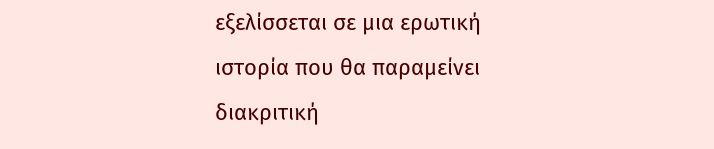εξελίσσεται σε μια ερωτική ιστορία που θα παραμείνει διακριτική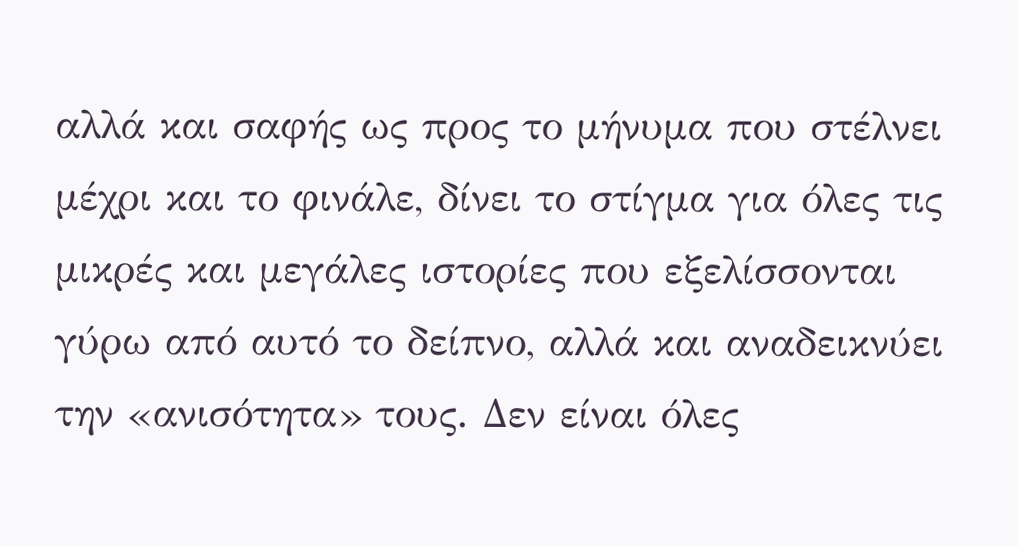αλλά και σαφής ως προς το μήνυμα που στέλνει μέχρι και το φινάλε, δίνει το στίγμα για όλες τις μικρές και μεγάλες ιστορίες που εξελίσσονται γύρω από αυτό το δείπνο, αλλά και αναδεικνύει την «ανισότητα» τους. Δεν είναι όλες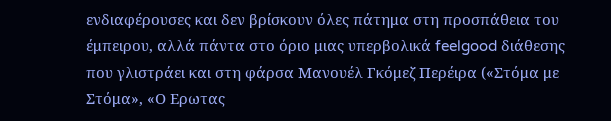ενδιαφέρουσες και δεν βρίσκουν όλες πάτημα στη προσπάθεια του έμπειρου, αλλά πάντα στο όριο μιας υπερβολικά feelgood διάθεσης που γλιστράει και στη φάρσα Μανουέλ Γκόμεζ Περέιρα («Στόμα με Στόμα», «Ο Ερωτας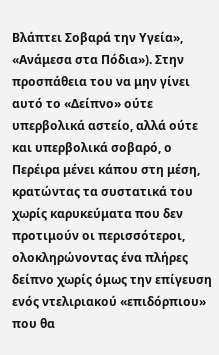Βλάπτει Σοβαρά την Υγεία», «Ανάμεσα στα Πόδια»). Στην προσπάθεια του να μην γίνει αυτό το «Δείπνο» ούτε υπερβολικά αστείο, αλλά ούτε και υπερβολικά σοβαρό, ο Περέιρα μένει κάπου στη μέση, κρατώντας τα συστατικά του χωρίς καρυκεύματα που δεν προτιμούν οι περισσότεροι, ολοκληρώνοντας ένα πλήρες δείπνο χωρίς όμως την επίγευση ενός ντελιριακού «επιδόρπιου» που θα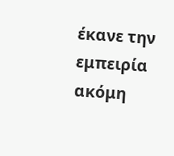έκανε την εμπειρία ακόμη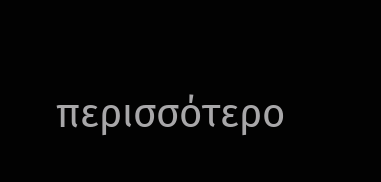περισσότερο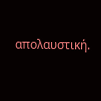απολαυστική.